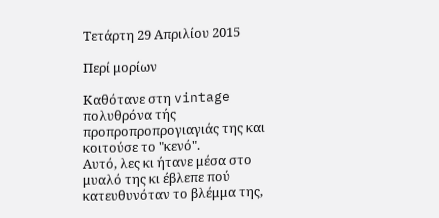Τετάρτη 29 Απριλίου 2015

Περί μορίων

Καθότανε στη vintage πολυθρόνα τής προπροπροπρογιαγιάς της και κοιτούσε το "κενό".
Αυτό, λες κι ήτανε μέσα στο μυαλό της κι έβλεπε πού κατευθυνόταν το βλέμμα της,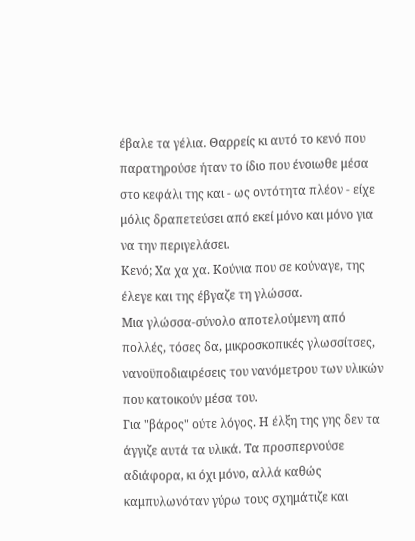έβαλε τα γέλια. Θαρρείς κι αυτό το κενό που παρατηρούσε ήταν το ίδιο που ένοιωθε μέσα στο κεφάλι της και - ως οντότητα πλέον - είχε μόλις δραπετεύσει από εκεί μόνο και μόνο για να την περιγελάσει.
Κενό; Χα χα χα. Κούνια που σε κούναγε, της έλεγε και της έβγαζε τη γλώσσα.
Μια γλώσσα-σύνολο αποτελούμενη από πολλές, τόσες δα, μικροσκοπικές γλωσσίτσες, νανοϋποδιαιρέσεις του νανόμετρου των υλικών που κατοικούν μέσα του.
Για "βάρος" ούτε λόγος. Η έλξη της γης δεν τα άγγιζε αυτά τα υλικά. Τα προσπερνούσε αδιάφορα, κι όχι μόνο, αλλά καθώς καμπυλωνόταν γύρω τους σχημάτιζε και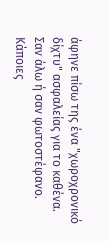άφηνε πίσω της ένα "χωροχρονικό δίχτυ" ασφαλείας για το καθένα.
Σαν άλω ή σαν φωτοστέφανο.
Κάποιες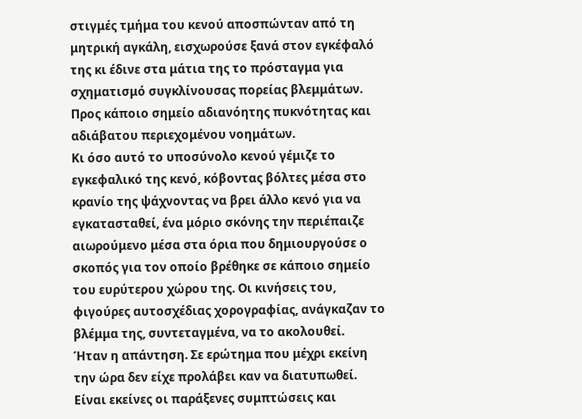στιγμές τμήμα του κενού αποσπώνταν από τη μητρική αγκάλη, εισχωρούσε ξανά στον εγκέφαλό της κι έδινε στα μάτια της το πρόσταγμα για σχηματισμό συγκλίνουσας πορείας βλεμμάτων. Προς κάποιο σημείο αδιανόητης πυκνότητας και αδιάβατου περιεχομένου νοημάτων.
Κι όσο αυτό το υποσύνολο κενού γέμιζε το εγκεφαλικό της κενό, κόβοντας βόλτες μέσα στο κρανίο της ψάχνοντας να βρει άλλο κενό για να εγκατασταθεί, ένα μόριο σκόνης την περιέπαιζε αιωρούμενο μέσα στα όρια που δημιουργούσε ο σκοπός για τον οποίο βρέθηκε σε κάποιο σημείο του ευρύτερου χώρου της. Οι κινήσεις του, φιγούρες αυτοσχέδιας χορογραφίας, ανάγκαζαν το βλέμμα της, συντεταγμένα, να το ακολουθεί.
Ήταν η απάντηση. Σε ερώτημα που μέχρι εκείνη την ώρα δεν είχε προλάβει καν να διατυπωθεί.
Είναι εκείνες οι παράξενες συμπτώσεις και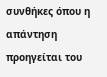συνθήκες όπου η απάντηση προηγείται του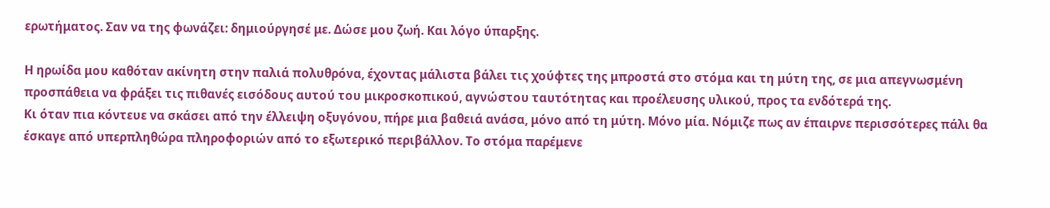ερωτήματος. Σαν να της φωνάζει: δημιούργησέ με. Δώσε μου ζωή. Και λόγο ύπαρξης.

Η ηρωίδα μου καθόταν ακίνητη στην παλιά πολυθρόνα, έχοντας μάλιστα βάλει τις χούφτες της μπροστά στο στόμα και τη μύτη της, σε μια απεγνωσμένη προσπάθεια να φράξει τις πιθανές εισόδους αυτού του μικροσκοπικού, αγνώστου ταυτότητας και προέλευσης υλικού, προς τα ενδότερά της.
Κι όταν πια κόντευε να σκάσει από την έλλειψη οξυγόνου, πήρε μια βαθειά ανάσα, μόνο από τη μύτη. Μόνο μία. Νόμιζε πως αν έπαιρνε περισσότερες πάλι θα έσκαγε από υπερπληθώρα πληροφοριών από το εξωτερικό περιβάλλον. Το στόμα παρέμενε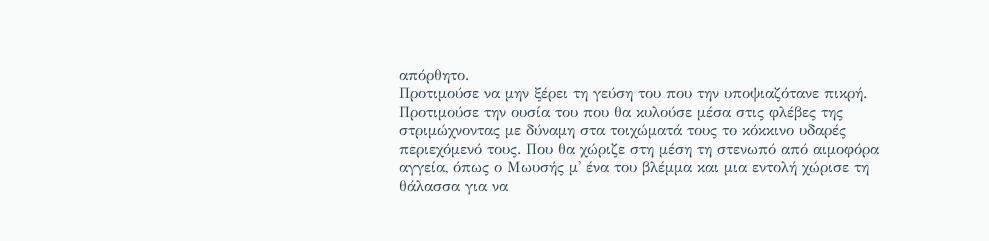απόρθητο.
Προτιμούσε να μην ξέρει τη γεύση του που την υποψιαζότανε πικρή.
Προτιμούσε την ουσία του που θα κυλούσε μέσα στις φλέβες της στριμώχνοντας με δύναμη στα τοιχώματά τους το κόκκινο υδαρές περιεχόμενό τους. Που θα χώριζε στη μέση τη στενωπό από αιμοφόρα αγγεία, όπως ο Μωυσής μ' ένα του βλέμμα και μια εντολή χώρισε τη θάλασσα για να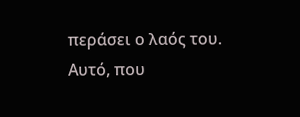περάσει ο λαός του.
Αυτό, που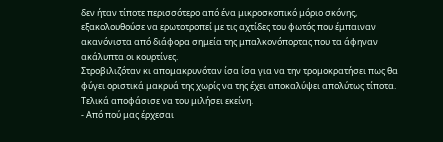δεν ήταν τίποτε περισσότερο από ένα μικροσκοπικό μόριο σκόνης, εξακολουθούσε να ερωτοτροπεί με τις αχτίδες του φωτός που έμπαιναν ακανόνιστα από διάφορα σημεία της μπαλκονόπορτας που τα άφηναν ακάλυπτα οι κουρτίνες.
Στροβιλιζόταν κι απομακρυνόταν ίσα ίσα για να την τρομοκρατήσει πως θα φύγει οριστικά μακρυά της χωρίς να της έχει αποκαλύψει απολύτως τίποτα.
Τελικά αποφάσισε να του μιλήσει εκείνη.
- Από πού μας έρχεσαι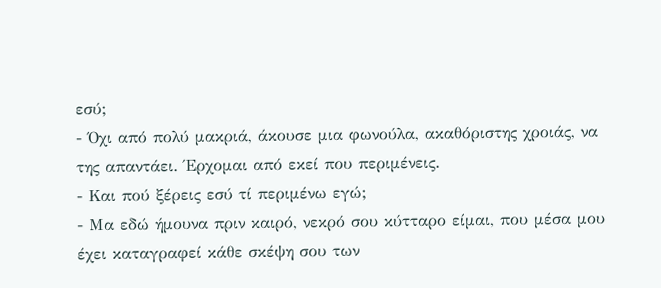εσύ;
- Όχι από πολύ μακριά, άκουσε μια φωνούλα, ακαθόριστης χροιάς, να της απαντάει. Έρχομαι από εκεί που περιμένεις.
- Και πού ξέρεις εσύ τί περιμένω εγώ;
- Μα εδώ ήμουνα πριν καιρό, νεκρό σου κύτταρο είμαι, που μέσα μου έχει καταγραφεί κάθε σκέψη σου των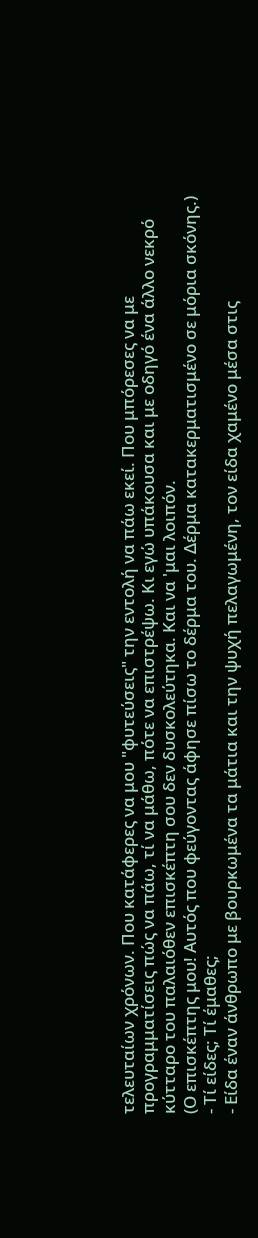τελευταίων χρόνων. Που κατάφερες να μου "φυτεύσεις" την εντολή να πάω εκεί. Που μπόρεσες να με προγραμματίσεις πώς να πάω, τί να μάθω, πότε να επιστρέψω. Κι εγώ υπάκουσα και με οδηγό ένα άλλο νεκρό κύτταρο του παλαιόθεν επισκέπτη σου δεν δυσκολεύτηκα. Και να 'μαι λοιπόν.
(Ο επισκέπτης μου! Αυτός που φεύγοντας άφησε πίσω το δέρμα του. Δέρμα κατακερματισμένο σε μόρια σκόνης.)
- Τί είδες; Τί έμαθες;
- Είδα έναν άνθρωπο με βουρκωμένα τα μάτια και την ψυχή πελαγωμένη, τον είδα χαμένο μέσα στις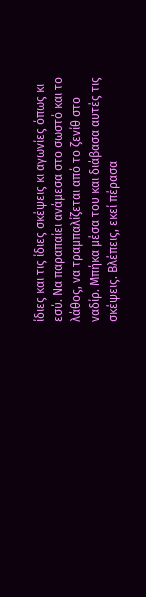ίδιες και τις ίδιες σκέψεις κι αγωνίες όπως κι εσύ. Να παραπαίει ανάμεσα στο σωστό και το λάθος, να τραμπαλίζεται από το ζενίθ στο ναδίρ. Μπήκα μέσα του και διάβασα αυτές τις σκέψεις. Βλέπεις, εκεί πέρασα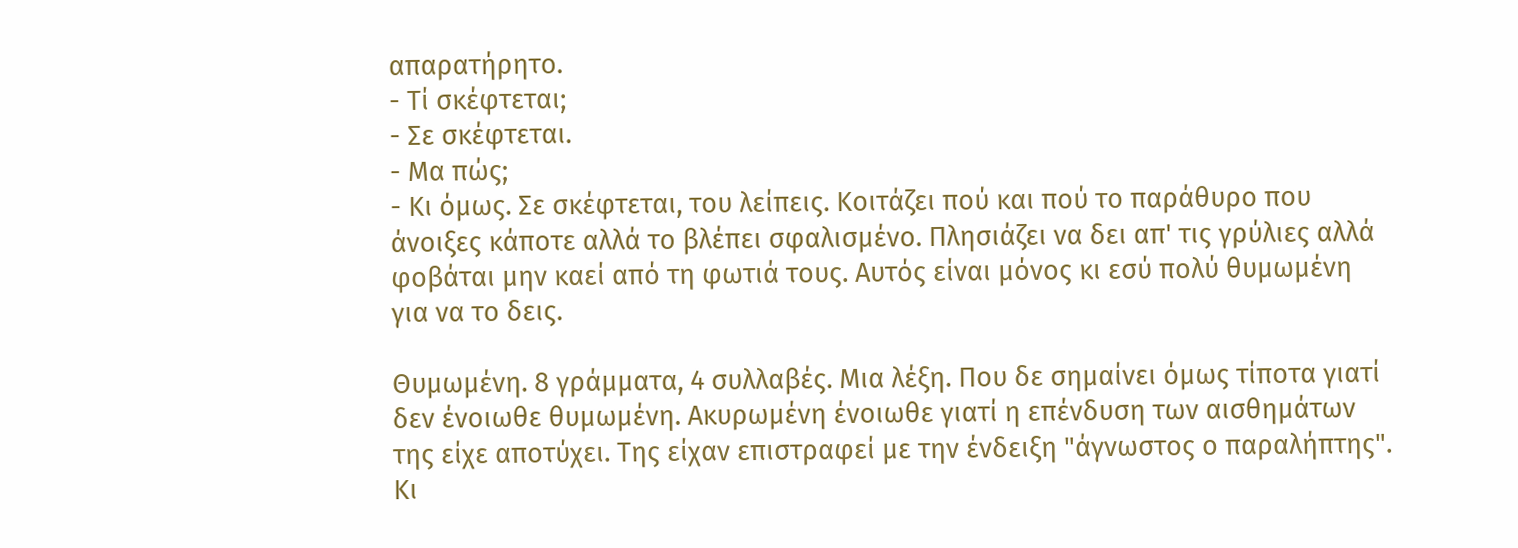απαρατήρητο.
- Τί σκέφτεται;
- Σε σκέφτεται.
- Μα πώς;
- Κι όμως. Σε σκέφτεται, του λείπεις. Κοιτάζει πού και πού το παράθυρο που άνοιξες κάποτε αλλά το βλέπει σφαλισμένο. Πλησιάζει να δει απ' τις γρύλιες αλλά φοβάται μην καεί από τη φωτιά τους. Αυτός είναι μόνος κι εσύ πολύ θυμωμένη για να το δεις.

Θυμωμένη. 8 γράμματα, 4 συλλαβές. Μια λέξη. Που δε σημαίνει όμως τίποτα γιατί δεν ένοιωθε θυμωμένη. Ακυρωμένη ένοιωθε γιατί η επένδυση των αισθημάτων της είχε αποτύχει. Της είχαν επιστραφεί με την ένδειξη "άγνωστος ο παραλήπτης". Κι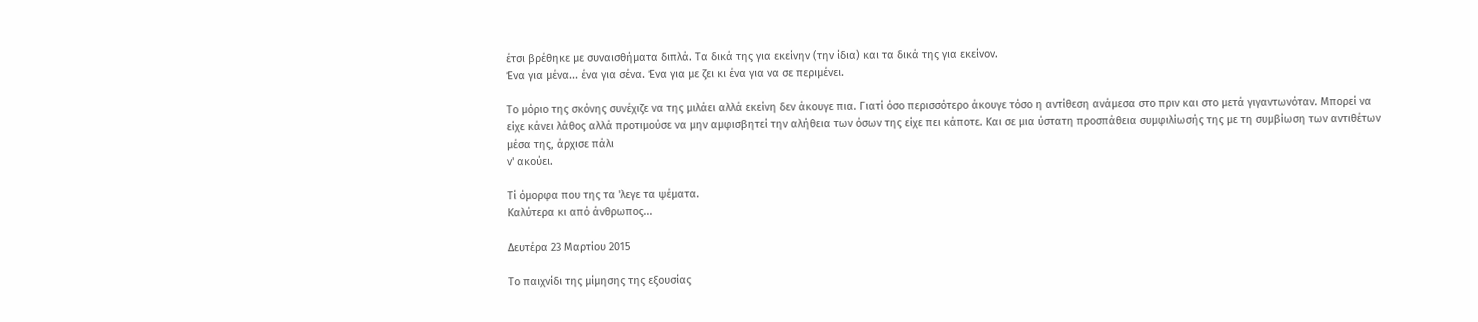έτσι βρέθηκε με συναισθήματα διπλά. Τα δικά της για εκείνην (την ίδια) και τα δικά της για εκείνον.
Ένα για μένα... ένα για σένα. Ένα για με ζει κι ένα για να σε περιμένει.

Το μόριο της σκόνης συνέχιζε να της μιλάει αλλά εκείνη δεν άκουγε πια. Γιατί όσο περισσότερο άκουγε τόσο η αντίθεση ανάμεσα στο πριν και στο μετά γιγαντωνόταν. Μπορεί να είχε κάνει λάθος αλλά προτιμούσε να μην αμφισβητεί την αλήθεια των όσων της είχε πει κάποτε. Και σε μια ύστατη προσπάθεια συμφιλίωσής της με τη συμβίωση των αντιθέτων μέσα της, άρχισε πάλι
ν' ακούει.

Τί όμορφα που της τα 'λεγε τα ψέματα.
Καλύτερα κι από άνθρωπος...

Δευτέρα 23 Μαρτίου 2015

Το παιχνίδι της μίμησης της εξουσίας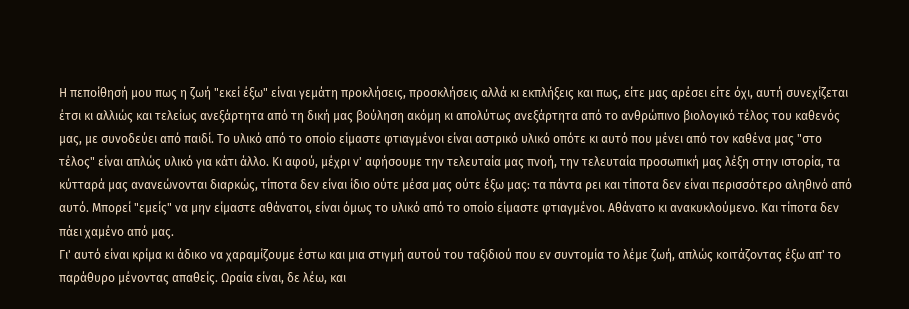Η πεποίθησή μου πως η ζωή "εκεί έξω" είναι γεμάτη προκλήσεις, προσκλήσεις αλλά κι εκπλήξεις και πως, είτε μας αρέσει είτε όχι, αυτή συνεχίζεται έτσι κι αλλιώς και τελείως ανεξάρτητα από τη δική μας βούληση ακόμη κι απολύτως ανεξάρτητα από το ανθρώπινο βιολογικό τέλος του καθενός μας, με συνοδεύει από παιδί. Το υλικό από το οποίο είμαστε φτιαγμένοι είναι αστρικό υλικό οπότε κι αυτό που μένει από τον καθένα μας "στο τέλος" είναι απλώς υλικό για κάτι άλλο. Κι αφού, μέχρι ν' αφήσουμε την τελευταία μας πνοή, την τελευταία προσωπική μας λέξη στην ιστορία, τα κύτταρά μας ανανεώνονται διαρκώς, τίποτα δεν είναι ίδιο ούτε μέσα μας ούτε έξω μας: τα πάντα ρει και τίποτα δεν είναι περισσότερο αληθινό από αυτό. Μπορεί "εμείς" να μην είμαστε αθάνατοι, είναι όμως το υλικό από το οποίο είμαστε φτιαγμένοι. Αθάνατο κι ανακυκλούμενο. Και τίποτα δεν πάει χαμένο από μας.
Γι' αυτό είναι κρίμα κι άδικο να χαραμίζουμε έστω και μια στιγμή αυτού του ταξιδιού που εν συντομία το λέμε ζωή, απλώς κοιτάζοντας έξω απ' το παράθυρο μένοντας απαθείς. Ωραία είναι, δε λέω, και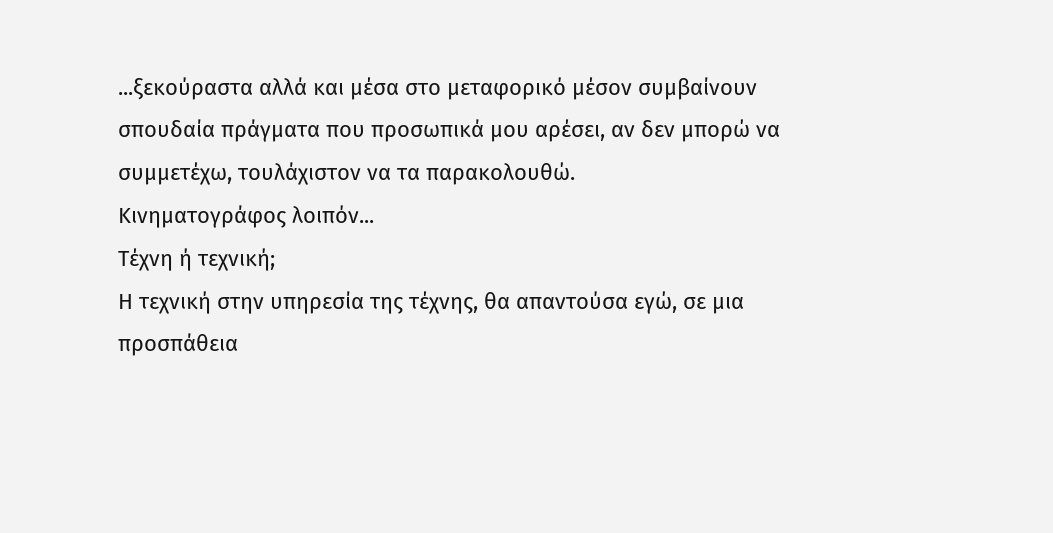...ξεκούραστα αλλά και μέσα στο μεταφορικό μέσον συμβαίνουν σπουδαία πράγματα που προσωπικά μου αρέσει, αν δεν μπορώ να συμμετέχω, τουλάχιστον να τα παρακολουθώ.
Κινηματογράφος λοιπόν...
Τέχνη ή τεχνική;
Η τεχνική στην υπηρεσία της τέχνης, θα απαντούσα εγώ, σε μια προσπάθεια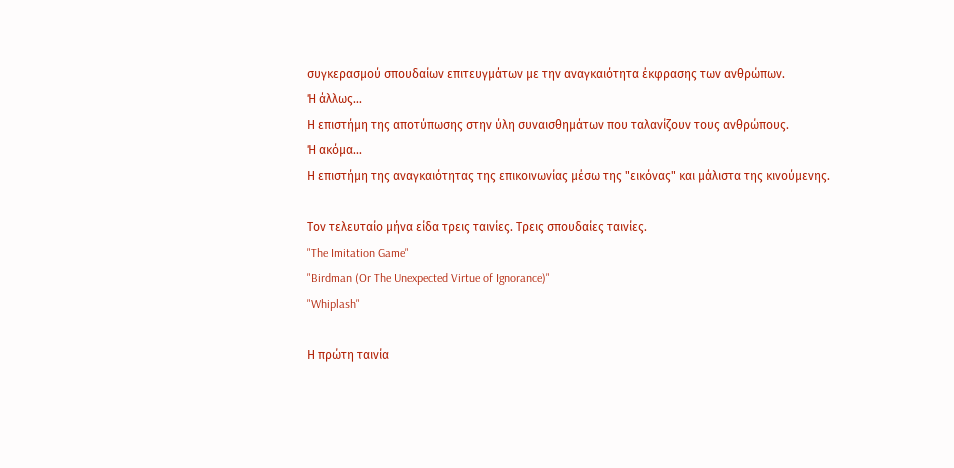συγκερασμού σπουδαίων επιτευγμάτων με την αναγκαιότητα έκφρασης των ανθρώπων.
Ή άλλως...
Η επιστήμη της αποτύπωσης στην ύλη συναισθημάτων που ταλανίζουν τους ανθρώπους.
Ή ακόμα...
Η επιστήμη της αναγκαιότητας της επικοινωνίας μέσω της "εικόνας" και μάλιστα της κινούμενης.

Τον τελευταίο μήνα είδα τρεις ταινίες. Τρεις σπουδαίες ταινίες.
"The Imitation Game"
"Birdman (Or The Unexpected Virtue of Ignorance)"
"Whiplash"

Η πρώτη ταινία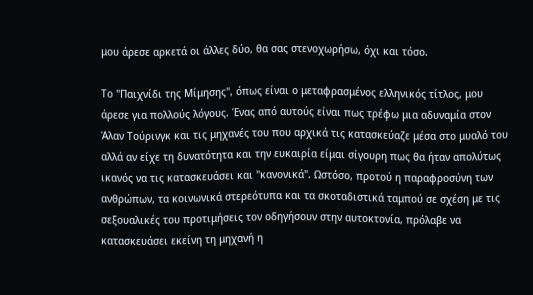μου άρεσε αρκετά οι άλλες δύο, θα σας στενοχωρήσω, όχι και τόσο.

Το "Παιχνίδι της Μίμησης", όπως είναι ο μεταφρασμένος ελληνικός τίτλος, μου άρεσε για πολλούς λόγους. Ένας από αυτούς είναι πως τρέφω μια αδυναμία στον Άλαν Τούρινγκ και τις μηχανές του που αρχικά τις κατασκεύαζε μέσα στο μυαλό του αλλά αν είχε τη δυνατότητα και την ευκαιρία είμαι σίγουρη πως θα ήταν απολύτως ικανός να τις κατασκευάσει και "κανονικά". Ωστόσο, προτού η παραφροσύνη των ανθρώπων, τα κοινωνικά στερεότυπα και τα σκοταδιστικά ταμπού σε σχέση με τις σεξουαλικές του προτιμήσεις τον οδηγήσουν στην αυτοκτονία, πρόλαβε να κατασκευάσει εκείνη τη μηχανή η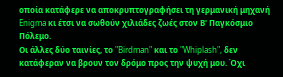οποία κατάφερε να αποκρυπτογραφήσει τη γερμανική μηχανή Enigma κι έτσι να σωθούν χιλιάδες ζωές στον Β' Παγκόσμιο Πόλεμο.
Οι άλλες δύο ταινίες, το "Birdman" και το "Whiplash", δεν κατάφεραν να βρουν τον δρόμο προς την ψυχή μου. Όχι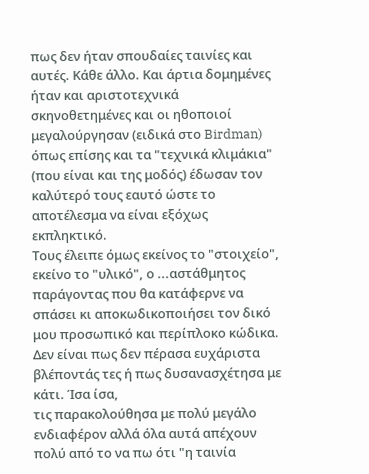πως δεν ήταν σπουδαίες ταινίες και αυτές. Κάθε άλλο. Και άρτια δομημένες ήταν και αριστοτεχνικά σκηνοθετημένες και οι ηθοποιοί μεγαλούργησαν (ειδικά στο Birdman) όπως επίσης και τα "τεχνικά κλιμάκια" (που είναι και της μοδός) έδωσαν τον καλύτερό τους εαυτό ώστε το αποτέλεσμα να είναι εξόχως εκπληκτικό.
Τους έλειπε όμως εκείνος το "στοιχείο", εκείνο το "υλικό", ο ...αστάθμητος παράγοντας που θα κατάφερνε να σπάσει κι αποκωδικοποιήσει τον δικό μου προσωπικό και περίπλοκο κώδικα.
Δεν είναι πως δεν πέρασα ευχάριστα βλέποντάς τες ή πως δυσανασχέτησα με κάτι. Ίσα ίσα,
τις παρακολούθησα με πολύ μεγάλο ενδιαφέρον αλλά όλα αυτά απέχουν πολύ από το να πω ότι "η ταινία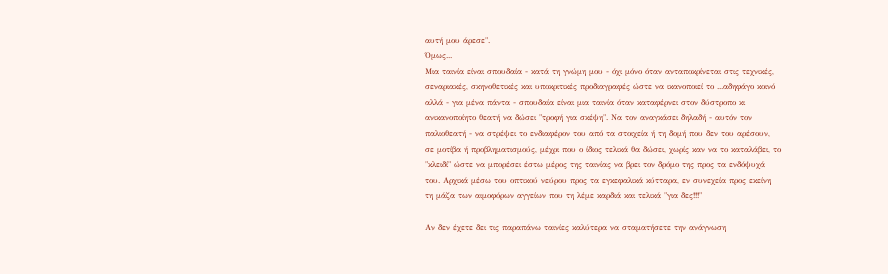αυτή μου άρεσε".
Όμως...
Μια ταινία είναι σπουδαία - κατά τη γνώμη μου - όχι μόνο όταν ανταποκρίνεται στις τεχνικές, σεναριακές, σκηνοθετικές και υποκριτικές προδιαγραφές ώστε να ικανοποιεί το ...αδηφάγο κοινό αλλά - για μένα πάντα - σπουδαία είναι μια ταινία όταν καταφέρνει στον δύστροπο κι ανικανοποίητο θεατή να δώσει "τροφή για σκέψη". Να τον αναγκάσει δηλαδή - αυτόν τον παλιοθεατή - να στρέψει το ενδιαφέρον του από τα στοιχεία ή τη δομή που δεν του αρέσουν, σε μοτίβα ή προβληματισμούς, μέχρι που ο ίδιος τελικά θα δώσει, χωρίς καν να το καταλάβει, το "κλειδί" ώστε να μπορέσει έστω μέρος της ταινίας να βρει τον δρόμο της προς τα ενδόψυχά του. Αρχικά μέσω του οπτικού νεύρου προς τα εγκεφαλικά κύτταρα, εν συνεχεία προς εκείνη τη μάζα των αιμοφόρων αγγείων που τη λέμε καρδιά και τελικά "για δες!!!"

Αν δεν έχετε δει τις παραπάνω ταινίες καλύτερα να σταματήσετε την ανάγνωση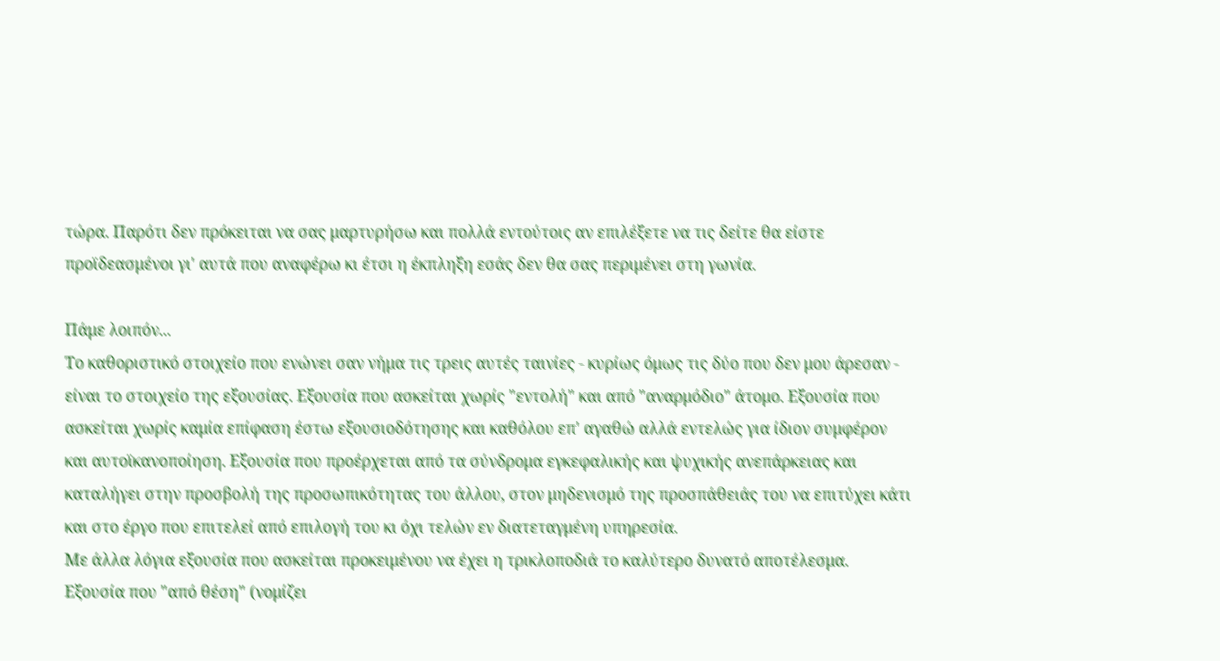τώρα. Παρότι δεν πρόκειται να σας μαρτυρήσω και πολλά εντούτοις αν επιλέξετε να τις δείτε θα είστε προϊδεασμένοι γι' αυτά που αναφέρω κι έτσι η έκπληξη εσάς δεν θα σας περιμένει στη γωνία.

Πάμε λοιπόν...
Το καθοριστικό στοιχείο που ενώνει σαν νήμα τις τρεις αυτές ταινίες - κυρίως όμως τις δύο που δεν μου άρεσαν - είναι το στοιχείο της εξουσίας. Εξουσία που ασκείται χωρίς "εντολή" και από "αναρμόδιο" άτομο. Εξουσία που ασκείται χωρίς καμία επίφαση έστω εξουσιοδότησης και καθόλου επ' αγαθώ αλλά εντελώς για ίδιον συμφέρον και αυτοϊκανοποίηση. Εξουσία που προέρχεται από τα σύνδρομα εγκεφαλικής και ψυχικής ανεπάρκειας και καταλήγει στην προσβολή της προσωπικότητας του άλλου, στον μηδενισμό της προσπάθειάς του να επιτύχει κάτι και στο έργο που επιτελεί από επιλογή του κι όχι τελών εν διατεταγμένη υπηρεσία.
Με άλλα λόγια εξουσία που ασκείται προκειμένου να έχει η τρικλοποδιά το καλύτερο δυνατό αποτέλεσμα.
Εξουσία που "από θέση" (νομίζει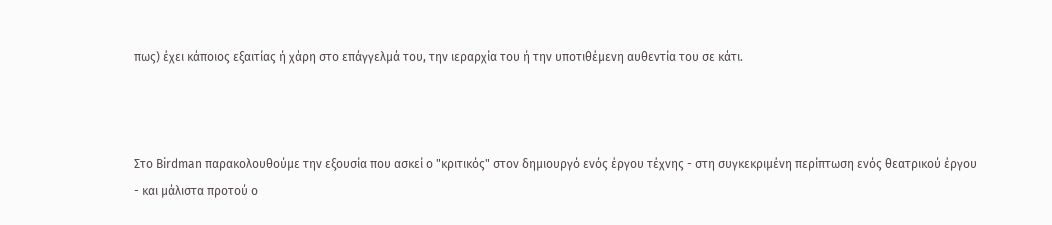πως) έχει κάποιος εξαιτίας ή χάρη στο επάγγελμά του, την ιεραρχία του ή την υποτιθέμενη αυθεντία του σε κάτι.



Στο Birdman παρακολουθούμε την εξουσία που ασκεί ο "κριτικός" στον δημιουργό ενός έργου τέχνης - στη συγκεκριμένη περίπτωση ενός θεατρικού έργου - και μάλιστα προτού ο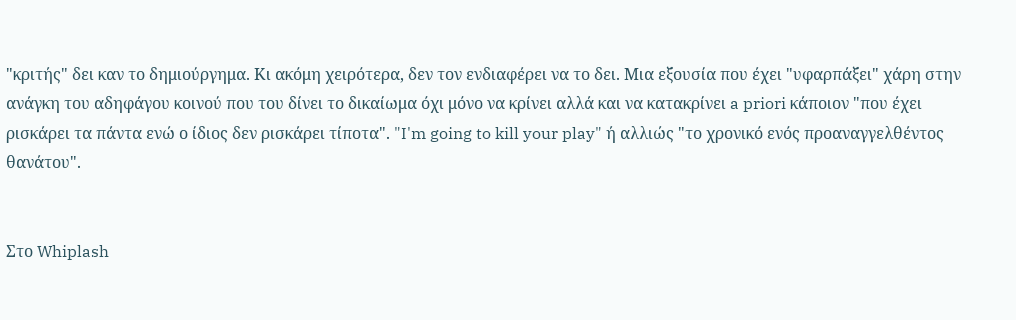"κριτής" δει καν το δημιούργημα. Κι ακόμη χειρότερα, δεν τον ενδιαφέρει να το δει. Μια εξουσία που έχει "υφαρπάξει" χάρη στην ανάγκη του αδηφάγου κοινού που του δίνει το δικαίωμα όχι μόνο να κρίνει αλλά και να κατακρίνει a priori κάποιον "που έχει ρισκάρει τα πάντα ενώ ο ίδιος δεν ρισκάρει τίποτα". "I'm going to kill your play" ή αλλιώς "το χρονικό ενός προαναγγελθέντος θανάτου".


Στο Whiplash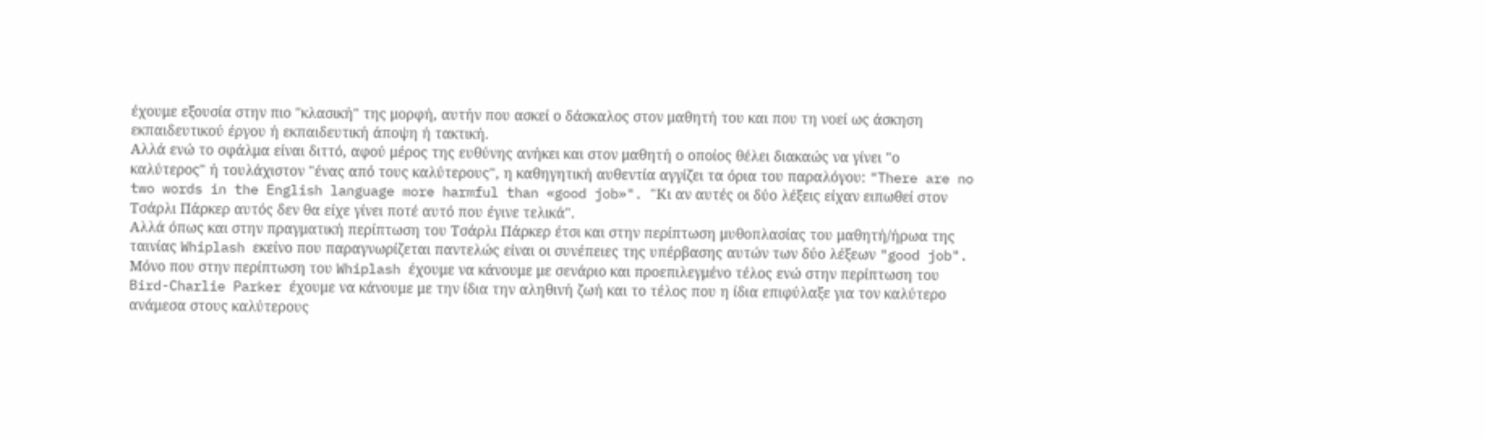έχουμε εξουσία στην πιο "κλασική" της μορφή, αυτήν που ασκεί ο δάσκαλος στον μαθητή του και που τη νοεί ως άσκηση εκπαιδευτικού έργου ή εκπαιδευτική άποψη ή τακτική.
Αλλά ενώ το σφάλμα είναι διττό, αφού μέρος της ευθύνης ανήκει και στον μαθητή ο οποίος θέλει διακαώς να γίνει "ο καλύτερος" ή τουλάχιστον "ένας από τους καλύτερους", η καθηγητική αυθεντία αγγίζει τα όρια του παραλόγου: "There are no two words in the English language more harmful than «good job»". "Κι αν αυτές οι δύο λέξεις είχαν ειπωθεί στον Τσάρλι Πάρκερ αυτός δεν θα είχε γίνει ποτέ αυτό που έγινε τελικά".
Αλλά όπως και στην πραγματική περίπτωση του Τσάρλι Πάρκερ έτσι και στην περίπτωση μυθοπλασίας του μαθητή/ήρωα της ταινίας Whiplash εκείνο που παραγνωρίζεται παντελώς είναι οι συνέπειες της υπέρβασης αυτών των δύο λέξεων "good job".
Μόνο που στην περίπτωση του Whiplash έχουμε να κάνουμε με σενάριο και προεπιλεγμένο τέλος ενώ στην περίπτωση του Bird-Charlie Parker έχουμε να κάνουμε με την ίδια την αληθινή ζωή και το τέλος που η ίδια επιφύλαξε για τον καλύτερο ανάμεσα στους καλύτερους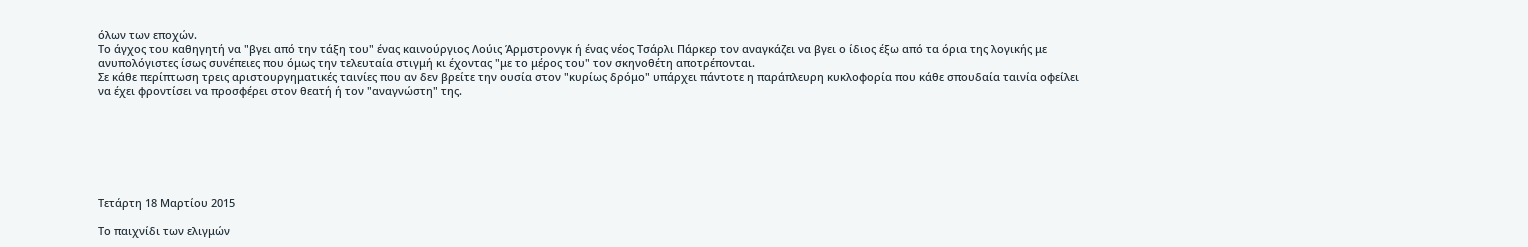όλων των εποχών.
Το άγχος του καθηγητή να "βγει από την τάξη του" ένας καινούργιος Λούις Άρμστρονγκ ή ένας νέος Τσάρλι Πάρκερ τον αναγκάζει να βγει ο ίδιος έξω από τα όρια της λογικής με ανυπολόγιστες ίσως συνέπειες που όμως την τελευταία στιγμή κι έχοντας "με το μέρος του" τον σκηνοθέτη αποτρέπονται.
Σε κάθε περίπτωση τρεις αριστουργηματικές ταινίες που αν δεν βρείτε την ουσία στον "κυρίως δρόμο" υπάρχει πάντοτε η παράπλευρη κυκλοφορία που κάθε σπουδαία ταινία οφείλει να έχει φροντίσει να προσφέρει στον θεατή ή τον "αναγνώστη" της.







Τετάρτη 18 Μαρτίου 2015

Το παιχνίδι των ελιγμών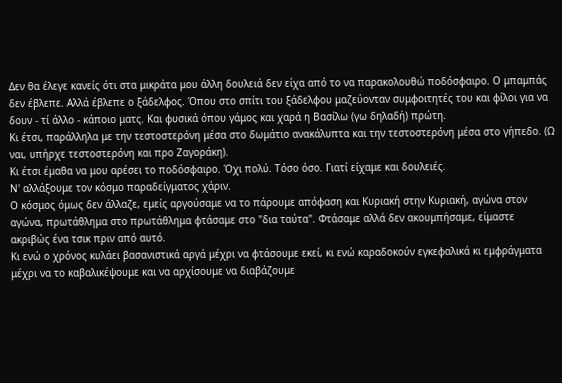Δεν θα έλεγε κανείς ότι στα μικράτα μου άλλη δουλειά δεν είχα από το να παρακολουθώ ποδόσφαιρο. Ο μπαμπάς δεν έβλεπε. Αλλά έβλεπε ο ξάδελφος. Όπου στο σπίτι του ξάδελφου μαζεύονταν συμφοιτητές του και φίλοι για να δουν - τί άλλο - κάποιο ματς. Και φυσικά όπου γάμος και χαρά η Βασίλω (γω δηλαδή) πρώτη.
Κι έτσι, παράλληλα με την τεστοστερόνη μέσα στο δωμάτιο ανακάλυπτα και την τεστοστερόνη μέσα στο γήπεδο. (Ω ναι, υπήρχε τεστοστερόνη και προ Ζαγοράκη).
Κι έτσι έμαθα να μου αρέσει το ποδόσφαιρο. Όχι πολύ. Τόσο όσο. Γιατί είχαμε και δουλειές.
Ν' αλλάξουμε τον κόσμο παραδείγματος χάριν.
Ο κόσμος όμως δεν άλλαζε, εμείς αργούσαμε να το πάρουμε απόφαση και Κυριακή στην Κυριακή, αγώνα στον αγώνα, πρωτάθλημα στο πρωτάθλημα φτάσαμε στο "δια ταύτα". Φτάσαμε αλλά δεν ακουμπήσαμε, είμαστε ακριβώς ένα τσικ πριν από αυτό.
Κι ενώ ο χρόνος κυλάει βασανιστικά αργά μέχρι να φτάσουμε εκεί, κι ενώ καραδοκούν εγκεφαλικά κι εμφράγματα μέχρι να το καβαλικέψουμε και να αρχίσουμε να διαβάζουμε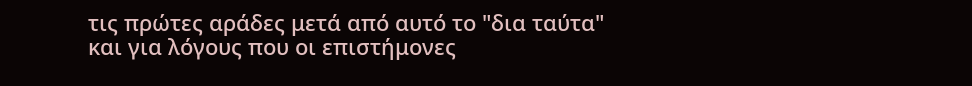τις πρώτες αράδες μετά από αυτό το "δια ταύτα" και για λόγους που οι επιστήμονες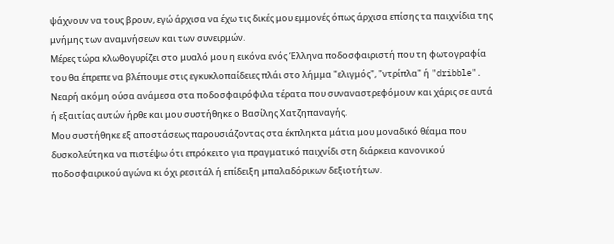ψάχνουν να τους βρουν, εγώ άρχισα να έχω τις δικές μου εμμονές όπως άρχισα επίσης τα παιχνίδια της μνήμης των αναμνήσεων και των συνειρμών.
Μέρες τώρα κλωθογυρίζει στο μυαλό μου η εικόνα ενός Έλληνα ποδοσφαιριστή που τη φωτογραφία του θα έπρεπε να βλέπουμε στις εγκυκλοπαίδειες πλάι στο λήμμα "ελιγμός", "ντρίπλα" ή "dribble".
Νεαρή ακόμη ούσα ανάμεσα στα ποδοσφαιρόφιλα τέρατα που συναναστρεφόμουν και χάρις σε αυτά ή εξαιτίας αυτών ήρθε και μου συστήθηκε ο Βασίλης Χατζηπαναγής.
Μου συστήθηκε εξ αποστάσεως παρουσιάζοντας στα έκπληκτα μάτια μου μοναδικό θέαμα που δυσκολεύτηκα να πιστέψω ότι επρόκειτο για πραγματικό παιχνίδι στη διάρκεια κανονικού ποδοσφαιρικού αγώνα κι όχι ρεσιτάλ ή επίδειξη μπαλαδόρικων δεξιοτήτων.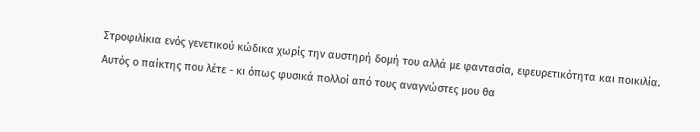Στροφιλίκια ενός γενετικού κώδικα χωρίς την αυστηρή δομή του αλλά με φαντασία, εφευρετικότητα και ποικιλία.
Αυτός ο παίκτης που λέτε - κι όπως φυσικά πολλοί από τους αναγνώστες μου θα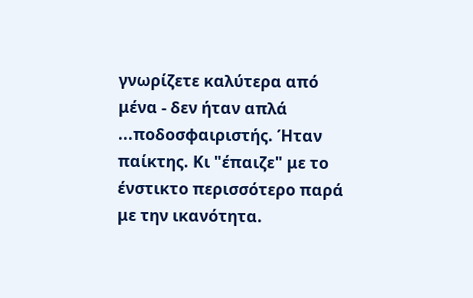γνωρίζετε καλύτερα από μένα - δεν ήταν απλά ...ποδοσφαιριστής. Ήταν παίκτης. Κι "έπαιζε" με το ένστικτο περισσότερο παρά με την ικανότητα.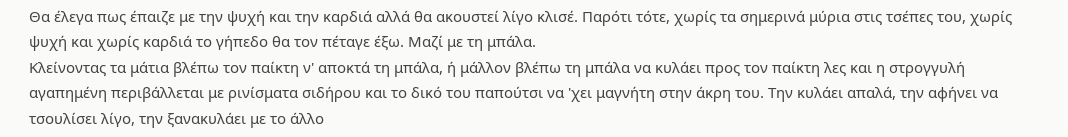Θα έλεγα πως έπαιζε με την ψυχή και την καρδιά αλλά θα ακουστεί λίγο κλισέ. Παρότι τότε, χωρίς τα σημερινά μύρια στις τσέπες του, χωρίς ψυχή και χωρίς καρδιά το γήπεδο θα τον πέταγε έξω. Μαζί με τη μπάλα.
Κλείνοντας τα μάτια βλέπω τον παίκτη ν' αποκτά τη μπάλα, ή μάλλον βλέπω τη μπάλα να κυλάει προς τον παίκτη λες και η στρογγυλή αγαπημένη περιβάλλεται με ρινίσματα σιδήρου και το δικό του παπούτσι να 'χει μαγνήτη στην άκρη του. Την κυλάει απαλά, την αφήνει να τσουλίσει λίγο, την ξανακυλάει με το άλλο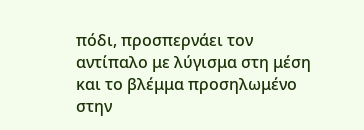πόδι, προσπερνάει τον αντίπαλο με λύγισμα στη μέση και το βλέμμα προσηλωμένο στην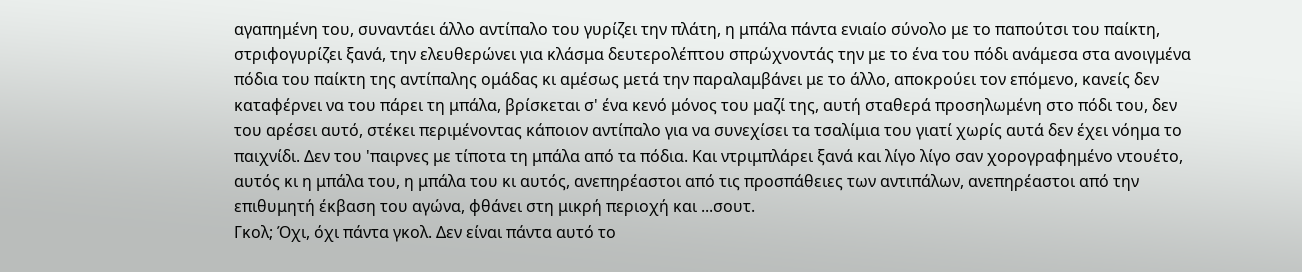αγαπημένη του, συναντάει άλλο αντίπαλο του γυρίζει την πλάτη, η μπάλα πάντα ενιαίο σύνολο με το παπούτσι του παίκτη, στριφογυρίζει ξανά, την ελευθερώνει για κλάσμα δευτερολέπτου σπρώχνοντάς την με το ένα του πόδι ανάμεσα στα ανοιγμένα πόδια του παίκτη της αντίπαλης ομάδας κι αμέσως μετά την παραλαμβάνει με το άλλο, αποκρούει τον επόμενο, κανείς δεν καταφέρνει να του πάρει τη μπάλα, βρίσκεται σ' ένα κενό μόνος του μαζί της, αυτή σταθερά προσηλωμένη στο πόδι του, δεν του αρέσει αυτό, στέκει περιμένοντας κάποιον αντίπαλο για να συνεχίσει τα τσαλίμια του γιατί χωρίς αυτά δεν έχει νόημα το παιχνίδι. Δεν του 'παιρνες με τίποτα τη μπάλα από τα πόδια. Και ντριμπλάρει ξανά και λίγο λίγο σαν χορογραφημένο ντουέτο, αυτός κι η μπάλα του, η μπάλα του κι αυτός, ανεπηρέαστοι από τις προσπάθειες των αντιπάλων, ανεπηρέαστοι από την επιθυμητή έκβαση του αγώνα, φθάνει στη μικρή περιοχή και ...σουτ.
Γκολ; Όχι, όχι πάντα γκολ. Δεν είναι πάντα αυτό το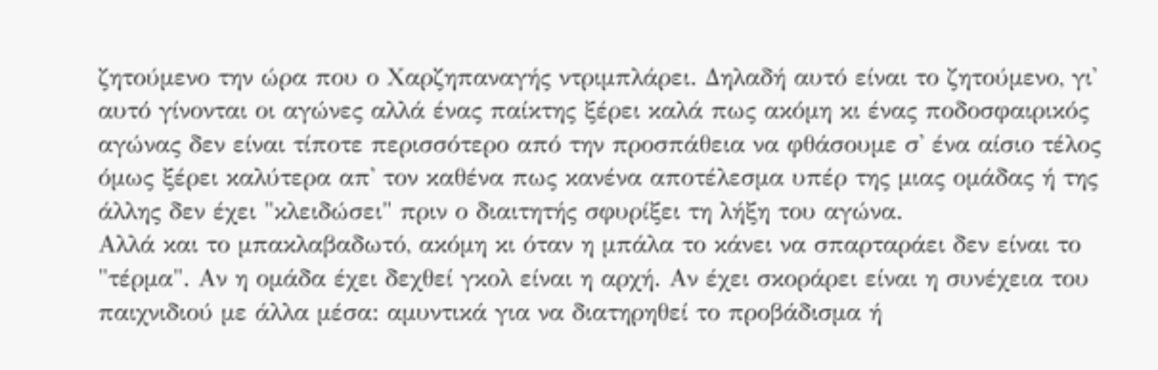ζητούμενο την ώρα που ο Χαρζηπαναγής ντριμπλάρει. Δηλαδή αυτό είναι το ζητούμενο, γι' αυτό γίνονται οι αγώνες αλλά ένας παίκτης ξέρει καλά πως ακόμη κι ένας ποδοσφαιρικός αγώνας δεν είναι τίποτε περισσότερο από την προσπάθεια να φθάσουμε σ' ένα αίσιο τέλος όμως ξέρει καλύτερα απ' τον καθένα πως κανένα αποτέλεσμα υπέρ της μιας ομάδας ή της άλλης δεν έχει "κλειδώσει" πριν ο διαιτητής σφυρίξει τη λήξη του αγώνα.
Αλλά και το μπακλαβαδωτό, ακόμη κι όταν η μπάλα το κάνει να σπαρταράει δεν είναι το "τέρμα". Αν η ομάδα έχει δεχθεί γκολ είναι η αρχή. Αν έχει σκοράρει είναι η συνέχεια του παιχνιδιού με άλλα μέσα: αμυντικά για να διατηρηθεί το προβάδισμα ή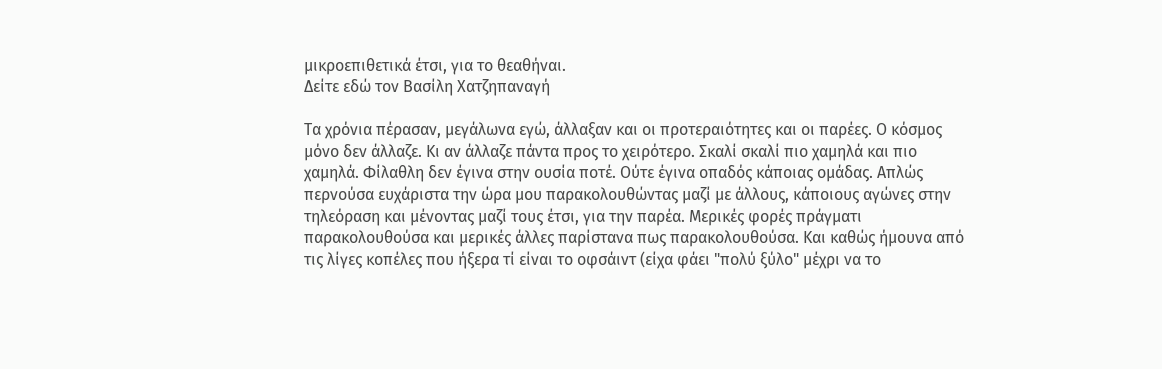μικροεπιθετικά έτσι, για το θεαθήναι.
Δείτε εδώ τον Βασίλη Χατζηπαναγή

Τα χρόνια πέρασαν, μεγάλωνα εγώ, άλλαξαν και οι προτεραιότητες και οι παρέες. Ο κόσμος μόνο δεν άλλαζε. Κι αν άλλαζε πάντα προς το χειρότερο. Σκαλί σκαλί πιο χαμηλά και πιο χαμηλά. Φίλαθλη δεν έγινα στην ουσία ποτέ. Ούτε έγινα οπαδός κάποιας ομάδας. Απλώς περνούσα ευχάριστα την ώρα μου παρακολουθώντας μαζί με άλλους, κάποιους αγώνες στην τηλεόραση και μένοντας μαζί τους έτσι, για την παρέα. Μερικές φορές πράγματι παρακολουθούσα και μερικές άλλες παρίστανα πως παρακολουθούσα. Και καθώς ήμουνα από τις λίγες κοπέλες που ήξερα τί είναι το οφσάιντ (είχα φάει "πολύ ξύλο" μέχρι να το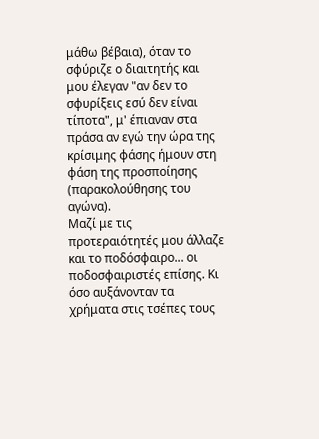μάθω βέβαια), όταν το σφύριζε ο διαιτητής και μου έλεγαν "αν δεν το σφυρίξεις εσύ δεν είναι τίποτα", μ' έπιαναν στα πράσα αν εγώ την ώρα της κρίσιμης φάσης ήμουν στη φάση της προσποίησης (παρακολούθησης του αγώνα).
Μαζί με τις προτεραιότητές μου άλλαζε και το ποδόσφαιρο... οι ποδοσφαιριστές επίσης. Κι όσο αυξάνονταν τα χρήματα στις τσέπες τους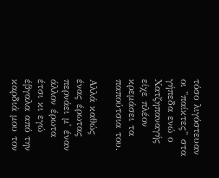τόσο λιγόστευαν οι "παίκτες" στα γήπεδα ενώ ο Χατζηπαναγής είχε πλέον κρεμάσει τα παπούτσια του.

Αλλά καθώς ένας έρωτας περνάει μ' έναν άλλον έρωτα έτσι κι εγώ έβγαλα από την καρδιά μου τον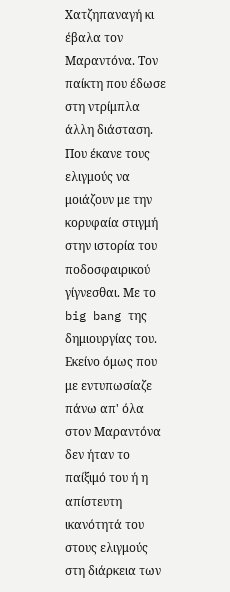Χατζηπαναγή κι έβαλα τον Μαραντόνα. Τον παίκτη που έδωσε στη ντρίμπλα άλλη διάσταση. Που έκανε τους ελιγμούς να μοιάζουν με την κορυφαία στιγμή στην ιστορία του ποδοσφαιρικού γίγνεσθαι. Με το big bang της δημιουργίας του.
Εκείνο όμως που με εντυπωσίαζε πάνω απ' όλα στον Μαραντόνα δεν ήταν το παίξιμό του ή η απίστευτη ικανότητά του στους ελιγμούς στη διάρκεια των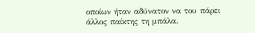οποίων ήταν αδύνατον να του πάρει άλλος παίκτης τη μπάλα.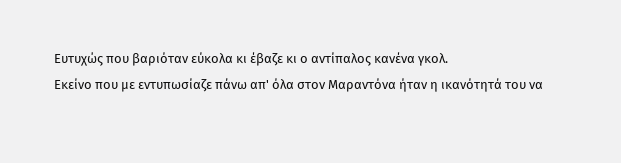Ευτυχώς που βαριόταν εύκολα κι έβαζε κι ο αντίπαλος κανένα γκολ.
Εκείνο που με εντυπωσίαζε πάνω απ' όλα στον Μαραντόνα ήταν η ικανότητά του να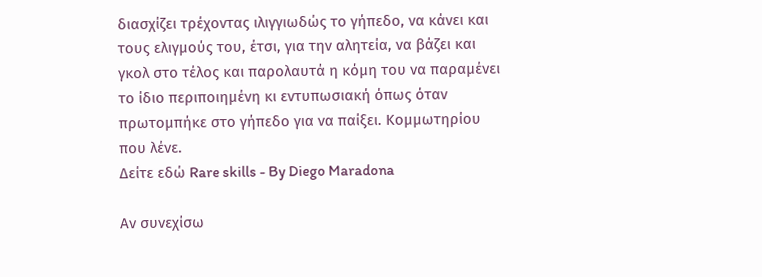διασχίζει τρέχοντας ιλιγγιωδώς το γήπεδο, να κάνει και τους ελιγμούς του, έτσι, για την αλητεία, να βάζει και γκολ στο τέλος και παρολαυτά η κόμη του να παραμένει το ίδιο περιποιημένη κι εντυπωσιακή όπως όταν πρωτομπήκε στο γήπεδο για να παίξει. Κομμωτηρίου που λένε.
Δείτε εδώ Rare skills - By Diego Maradona

Αν συνεχίσω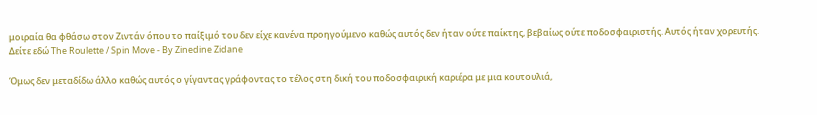μοιραία θα φθάσω στον Ζιντάν όπου το παίξιμό του δεν είχε κανένα προηγούμενο καθώς αυτός δεν ήταν ούτε παίκτης, βεβαίως ούτε ποδοσφαιριστής. Αυτός ήταν χορευτής.
Δείτε εδώ The Roulette / Spin Move - By Zinedine Zidane

Όμως δεν μεταδίδω άλλο καθώς αυτός ο γίγαντας γράφοντας το τέλος στη δική του ποδοσφαιρική καριέρα με μια κουτουλιά,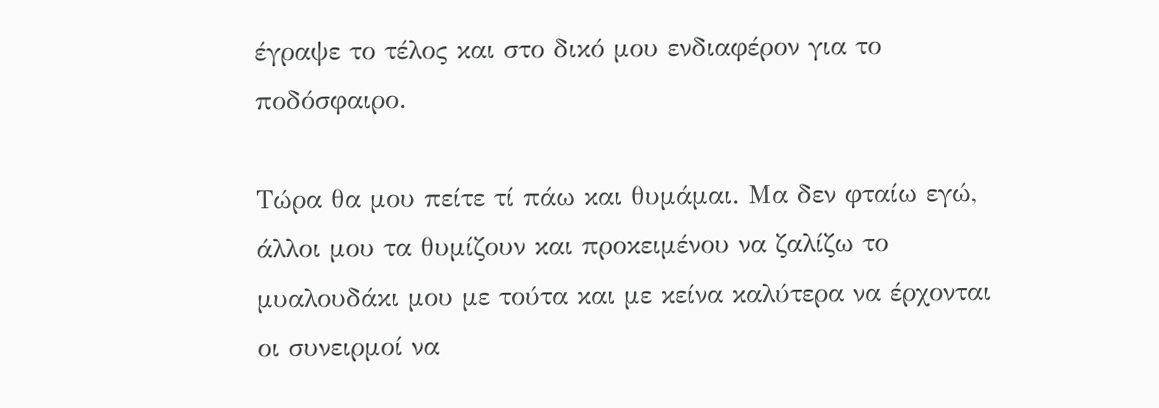έγραψε το τέλος και στο δικό μου ενδιαφέρον για το ποδόσφαιρο.

Τώρα θα μου πείτε τί πάω και θυμάμαι. Μα δεν φταίω εγώ, άλλοι μου τα θυμίζουν και προκειμένου να ζαλίζω το μυαλουδάκι μου με τούτα και με κείνα καλύτερα να έρχονται οι συνειρμοί να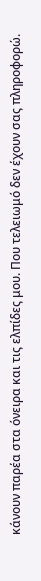κάνουν παρέα στα όνειρα και τις ελπίδες μου. Που τελειωμό δεν έχουν σας πληροφορώ.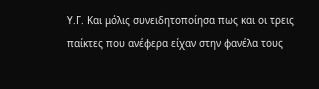Υ.Γ. Και μόλις συνειδητοποίησα πως και οι τρεις παίκτες που ανέφερα είχαν στην φανέλα τους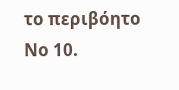το περιβόητο Νο 10.